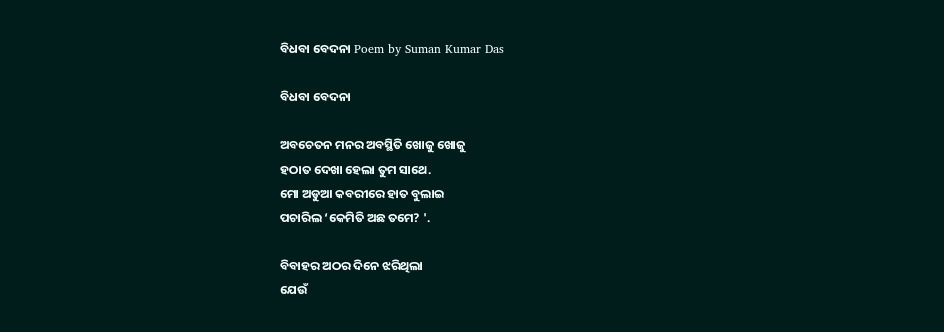ବିଧବା ବେଦନା Poem by Suman Kumar Das

ବିଧବା ବେଦନା

ଅବଚେତନ ମନର ଅବସ୍ଥିତି ଖୋଜୁ ଖୋଜୁ
ହଠାତ ଦେଖା ହେଲା ତୁମ ସାଥେ.
ମୋ ଅଡୁଆ କବରୀରେ ହାତ ବୁଲାଇ
ପଚାରିଲ ‘କେମିତି ଅଛ ତମେ? '.

ବିବାହର ଅଠର ଦିନେ ଝରିଥିଲା
ଯେଉଁ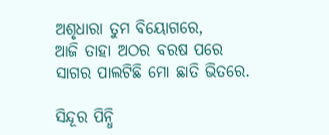ଅଶୃଧାରା ତୁମ ବିୟୋଗରେ,
ଆଜି ତାହା ଅଠର ବରଷ ପରେ
ସାଗର ପାଲଟିଛି ମୋ ଛାତି ଭିତରେ.

ସିନ୍ଦୂର ପିନ୍ଧି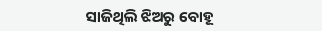ସାଜିଥିଲି ଝିଅରୁ ବୋହୂ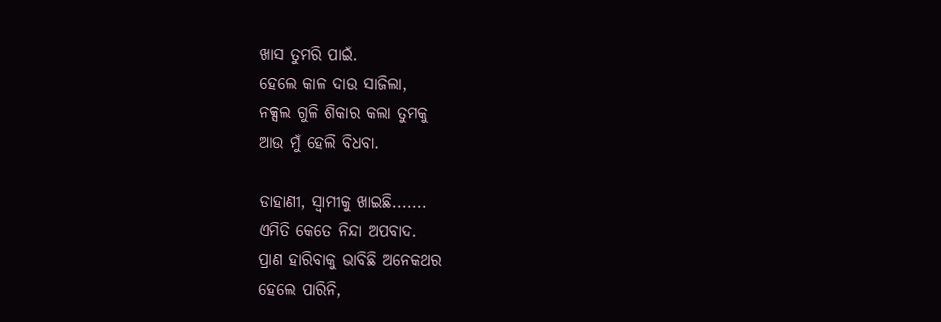ଖାସ ତୁମରି ପାଇଁ.
ହେଲେ କାଳ ଦାଉ ସାଜିଲା,
ନକ୍ସଲ ଗୁଳି ଶିକାର କଲା ତୁମକୁ
ଆଉ ମୁଁ ହେଲି ବିଧବା.

ଡାହାଣୀ, ସ୍ବାମୀକୁ ଖାଇଛି.......
ଏମିତି କେତେ ନିନ୍ଦା ଅପବାଦ.
ପ୍ରାଣ ହାରିବାକୁ ଭାବିଛି ଅନେକଥର
ହେଲେ ପାରିନି,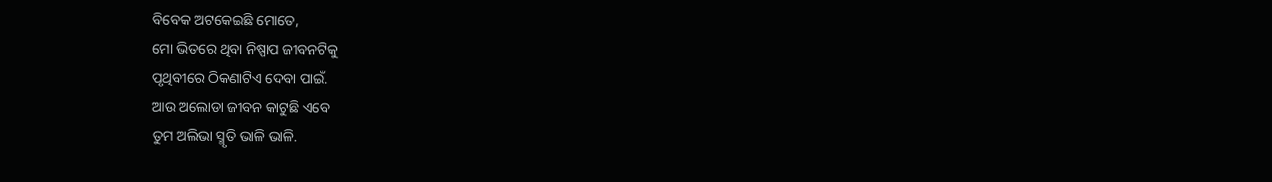ବିବେକ ଅଟକେଇଛି ମୋତେ,
ମୋ ଭିତରେ ଥିବା ନିଷ୍ପାପ ଜୀବନଟିକୁ
ପୃଥିବୀରେ ଠିକଣାଟିଏ ଦେବା ପାଇଁ.
ଆଉ ଅଲୋଡା ଜୀବନ କାଟୁଛି ଏବେ
ତୁମ ଅଲିଭା ସ୍ମୃତି ଭାଳି ଭାଳି.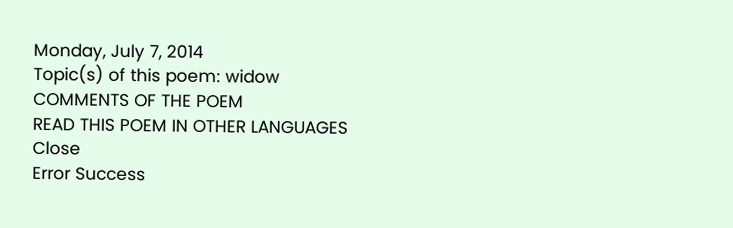Monday, July 7, 2014
Topic(s) of this poem: widow
COMMENTS OF THE POEM
READ THIS POEM IN OTHER LANGUAGES
Close
Error Success